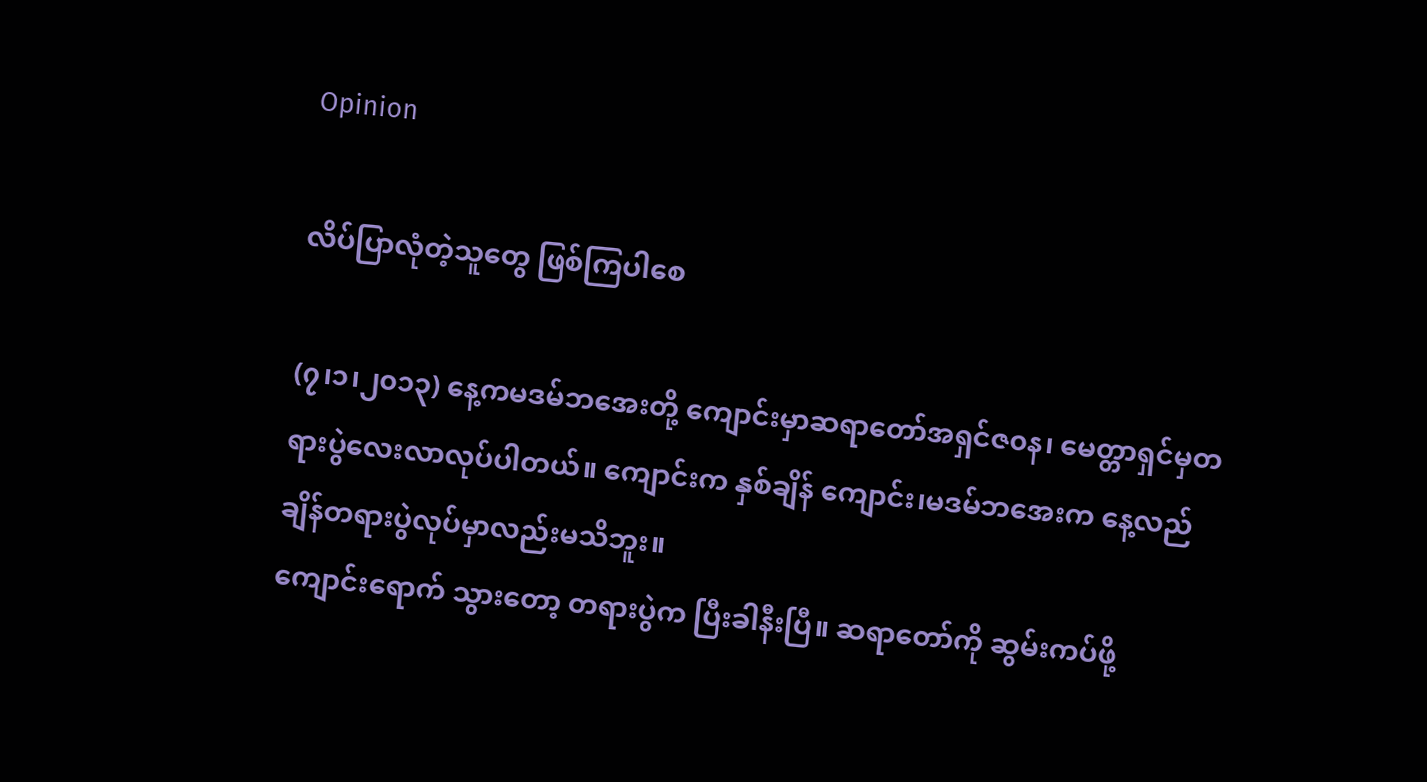Opinion

လိပ်ပြာလုံတဲ့သူတွေ ဖြစ်ကြပါစေ

(၇၊၁၊၂၀၁၃) နေ့ကမဒမ်ဘအေးတို့ ကျောင်းမှာဆရာတော်အရှင်ဇ၀န၊ မေတ္တာရှင်မှတရားပွဲလေးလာလုပ်ပါတယ်။ ကျောင်းက နှစ်ချိန် ကျောင်း၊မဒမ်ဘအေးက နေ့လည်ချိန်တရားပွဲလုပ်မှာလည်းမသိဘူး။
ကျောင်းရောက် သွားတော့ တရားပွဲက ပြီးခါနီးပြီ။ ဆရာတော်ကို ဆွမ်းကပ်ဖို့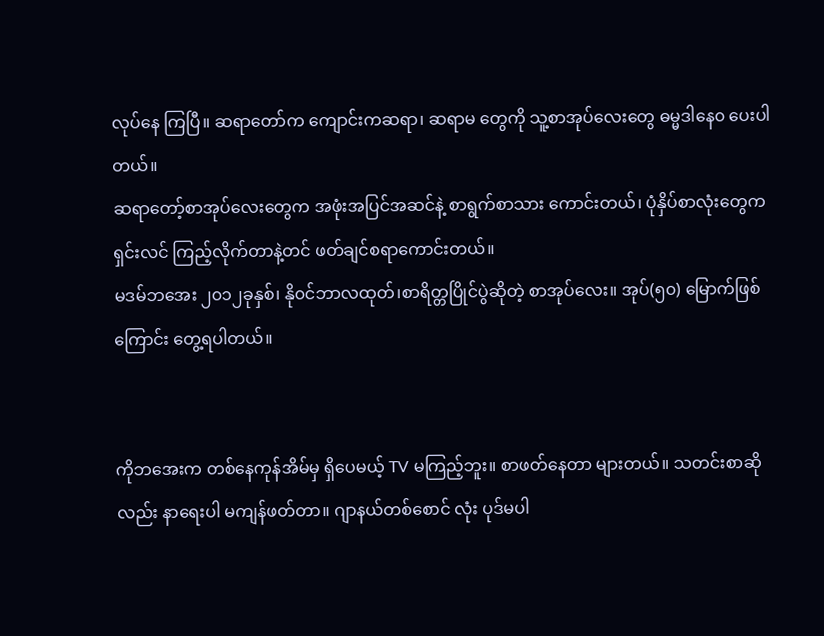လုပ်နေ ကြပြီ။ ဆရာတော်က ကျောင်းကဆရာ၊ ဆရာမ တွေကို သူ့စာအုပ်လေးတွေ ဓမ္မဒါနေ၀ ပေးပါတယ်။
ဆရာတော့်စာအုပ်လေးတွေက အဖုံးအပြင်အဆင်နဲ့ စာရွက်စာသား ကောင်းတယ်၊ ပုံနှိပ်စာလုံးတွေက ရှင်းလင် ကြည့်လိုက်တာနဲ့တင် ဖတ်ချင်စရာကောင်းတယ်။
မဒမ်ဘအေး ၂၀၁၂ခုနှစ်၊ နို၀င်ဘာလထုတ်၊စာရိတ္တပြိုင်ပွဲဆိုတဲ့ စာအုပ်လေး။ အုပ်(၅၀) မြောက်ဖြစ်ကြောင်း တွေ့ရပါတယ်။


ကိုဘအေးက တစ်နေကုန်အိမ်မှ ရှိပေမယ့် TV မကြည့်ဘူး။ စာဖတ်နေတာ များတယ်။ သတင်းစာဆိုလည်း နာရေးပါ မကျန်ဖတ်တာ။ ဂျာနယ်တစ်စောင် လုံး ပုဒ်မပါ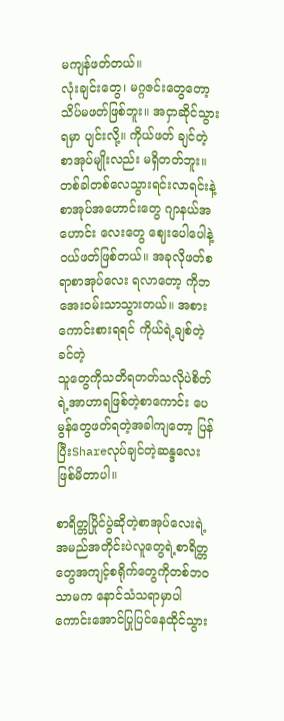မကျန်ဖတ်တယ်။
လုံးချင်းတွေ၊ မဂ္ဂဇင်းတွေတော့ သိပ်မဖတ်ဖြစ်ဘူး။ အငှာဆိုင်သွားရမှာ ပျင်းလို့။ ကိုယ်ဖတ် ချင်တဲ့စာအုပ်မျိုးလည်း မရှိတတ်ဘူး။ တစ်ခါတစ်လေသွားရင်းလာရင်းနဲ့ စာအုပ်အဟောင်းတွေ ဂျာနယ်အဟောင်း လေးတွေ ဈေးပေါပေါနဲ့၀ယ်ဖတ်ဖြစ်တယ်။ အခုလိုဖတ်စရာစာအုပ်လေး ရလာတော့ ကိုဘအေး၀မ်းသာသွားတယ်။ အစား ကောင်းစားရရင် ကိုယ်ရဲ့ချစ်တဲ့ခင်တဲ့
သူတွေကိုသတိရတတ်သလိုပဲစိတ်ရဲ့အာဟာရဖြစ်တဲ့စာကောင်း ပေမွန်တွေဖတ်ရတဲ့အခါကျတော့ ပြန်ပြီးShareလုပ်ချင်တဲ့ဆန္ဒလေးဖြစ်မိတာပါ။

စာရိတ္တပြိုင်ပွဲဆိုတဲ့စာအုပ်လေးရဲ့အမည်အတိုင်းပဲလူတွေရဲ့စာရိတ္တ တွေအကျင့်စရိုက်တွေကိုတစ်ဘ၀သာမက နောင်သံသရာမှာပါ ကောင်းအောင်ပြုပြင်နေထိုင်သွား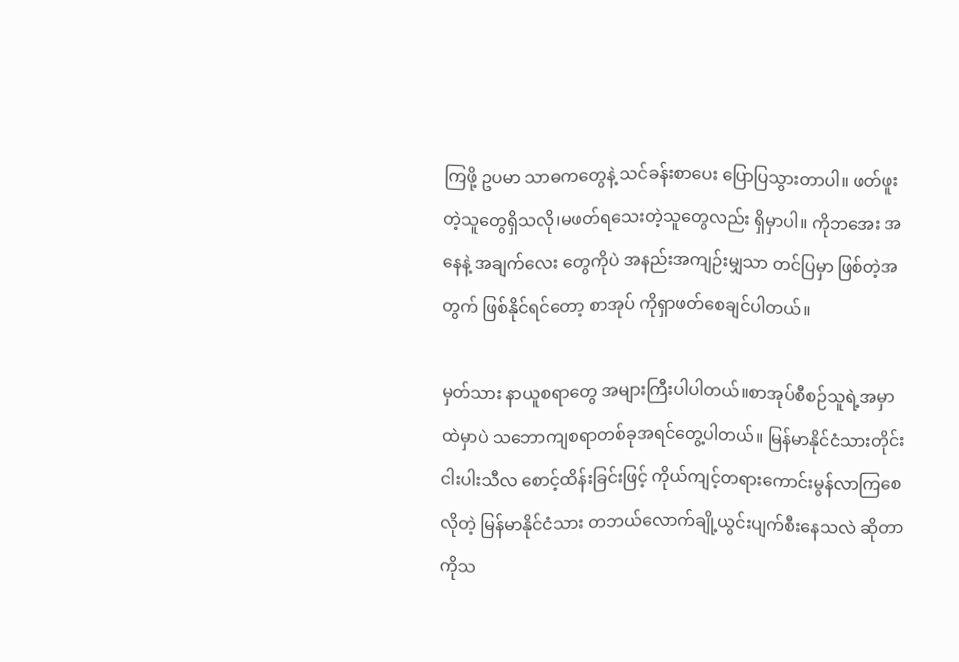ကြဖို့ ဥပမာ သာဓကတွေနဲ့ သင်ခန်းစာပေး ပြောပြသွားတာပါ။ ဖတ်ဖူးတဲ့သူတွေရှိသလို၊မဖတ်ရသေးတဲ့သူတွေလည်း ရှိမှာပါ။ ကိုဘအေး အနေနဲ့ အချက်လေး တွေကိုပဲ အနည်းအကျဉ်းမျှသာ တင်ပြမှာ ဖြစ်တဲ့အတွက် ဖြစ်နိုင်ရင်တော့ စာအုပ် ကိုရှာဖတ်စေချင်ပါတယ်။

မှတ်သား နာယူစရာတွေ အများကြီးပါပါတယ်။စာအုပ်စီစဉ်သူရဲ့အမှာထဲမှာပဲ သဘောကျစရာတစ်ခုအရင်တွေ့ပါတယ်။ မြန်မာနိုင်ငံသားတိုင်း ငါးပါးသီလ စောင့်ထိန်းခြင်းဖြင့် ကိုယ်ကျင့်တရားကောင်းမွန်လာကြစေလိုတဲ့ မြန်မာနိုင်ငံသား တဘယ်လောက်ချို့ယွင်းပျက်စီးနေသလဲ ဆိုတာကိုသ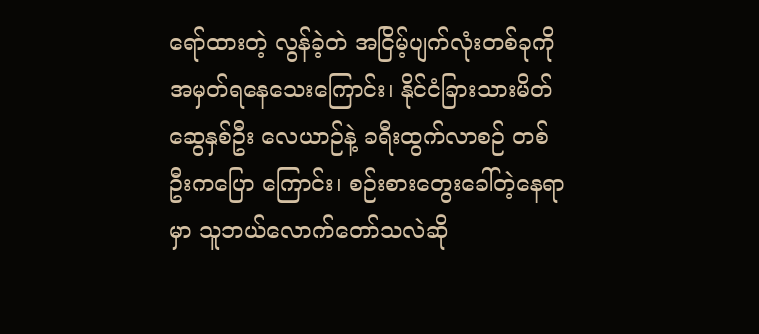ရော်ထားတဲ့ လွန်ခဲ့တဲ အငြိမ့်ပျက်လုံးတစ်ခုကိုအမှတ်ရနေသေးကြောင်း၊ နိုင်ငံခြားသားမိတ်ဆွေနှစ်ဦး လေယာဉ်နဲ့ ခရီးထွက်လာစဉ် တစ်ဦးကပြော ကြောင်း၊ စဉ်းစားတွေးခေါ်တဲ့နေရာမှာ သူဘယ်လောက်တော်သလဲဆို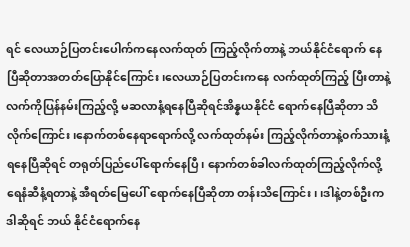ရင် လေယာဉ်ပြတင်းပေါက်ကနေလက်ထုတ် ကြည့်လိုက်တာနဲ့ ဘယ်နိုင်ငံရောက် နေပြီဆိုတာအတတ်ပြောနိုင်ကြောင်း၊လေယာဉ်ပြတင်းကနေ လက်ထုတ်ကြည့် ပြီးတာနဲ့ လက်ကိုပြန်နမ်းကြည့်လို့ မဆလာနံ့ရနေပြီဆိုရင်အိန္နယနိုင်ငံ ရောက်နေပြီဆိုတာ သိလိုက်ကြောင်း၊နောက်တစ်နေရာရောက်လို့ လက်ထုတ်နမ်း ကြည့်လိုက်တာနဲ့၀က်သားနံ့ရနေပြီဆိုရင် တရုတ်ပြည်ပေါ်ရောက်နေပြီ၊ နောက်တစ်ခါလက်ထုတ်ကြည့်လိုက်လို့ ရေနံဆီနံ့ရတာနဲ့ အီရတ်မြေပေါ် ရောက်နေပြီဆိုတာ တန်းသိကြောင်း၊ ၊ဒါနဲ့တစ်ဦးကဒါဆိုရင် ဘယ် နိုင်ငံရောက်နေ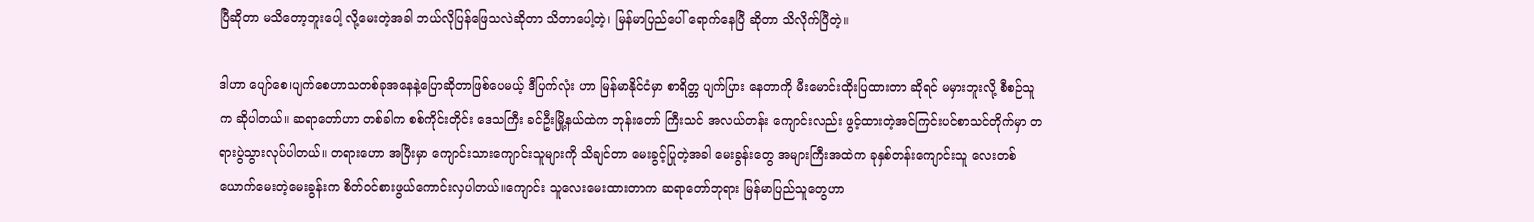ပြီဆိုတာ မသိတော့ဘူးပေါ့ လို့မေးတဲ့အခါ ဘယ်လိုပြန်ဖြေသလဲဆိုတာ သိတာပေါ့တဲ့၊ မြန်မာပြည်ပေါ် ရောက်နေပြီ ဆိုတာ သိလိုက်ပြီတဲ့။

ဒါဟာ ပျော်စေ၊ပျက်စေဟာသတစ်ခုအနေနဲ့ပြောဆိုတာဖြစ်ပေမယ့် ဒီပြက်လုံး ဟာ မြန်မာနိုင်ငံမှာ စာရိတ္တ ပျက်ပြား နေတာကို မီးမောင်းထိုးပြထားတာ ဆိုရင် မမှားဘူးလို့ စီစဉ်သူက ဆိုပါတယ်။ ဆရာတော်ဟာ တစ်ခါက စစ်ကိုင်းတိုင်း ဒေသကြီး ခင်ဦးမြို့နယ်ထဲက ဘုန်းတော် ကြီးသင် အလယ်တန်း ကျောင်းလည်း ဖွင့်ထားတဲ့အင်ကြင်းပင်စာသင်တိုက်မှာ တရားပွဲသွားလုပ်ပါတယ်။ တရားဟော အပြီးမှာ ကျောင်းသားကျောင်းသူများကို သိချင်တာ မေးခွင့်ပြုတဲ့အခါ မေးခွန်းတွေ အများကြီးအထဲက ခုနှစ်တန်းကျောင်းသူ လေးတစ်ယောက်မေးတဲ့မေးခွန်းက စိတ်၀င်စားဖွယ်ကောင်းလှပါတယ်။ကျောင်း သူလေးမေးထားတာက ဆရာတော်ဘုရား မြန်မာပြည်သူတွေဟာ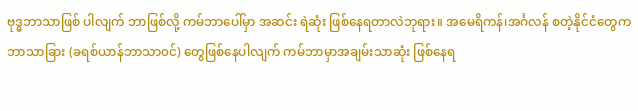ဗုဒ္ဓဘာသာဖြစ် ပါလျက် ဘာဖြစ်လို့ ကမ်ဘာပေါ်မှာ အဆင်း ရဲဆုံး ဖြစ်နေရတာလဲဘုရား။ အမေရိကန်၊အင်္ဂလန် စတဲ့နိုင်ငံတွေက ဘာသာခြား (ခရစ်ယာန်ဘာသာ၀င်) တွေဖြစ်နေပါလျက် ကမ်ဘာမှာအချမ်းသာဆုံး ဖြစ်နေရ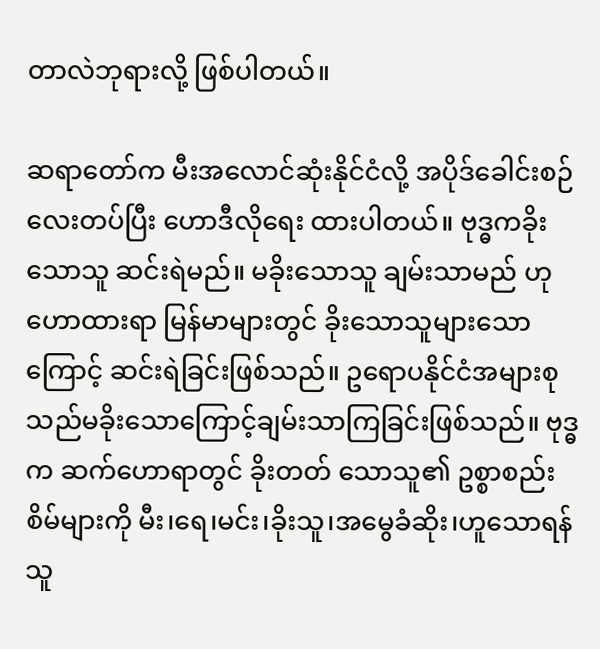တာလဲဘုရားလို့ ဖြစ်ပါတယ်။

ဆရာတော်က မီးအလောင်ဆုံးနိုင်ငံလို့ အပိုဒ်ခေါင်းစဉ်လေးတပ်ပြီး ဟောဒီလိုရေး ထားပါတယ်။ ဗုဒ္ဓကခိုးသောသူ ဆင်းရဲမည်။ မခိုးသောသူ ချမ်းသာမည် ဟုဟောထားရာ မြန်မာများတွင် ခိုးသောသူများသောကြောင့် ဆင်းရဲခြင်းဖြစ်သည်။ ဥရောပနိုင်ငံအများစုသည်မခိုးသောကြောင့်ချမ်းသာကြခြင်းဖြစ်သည်။ ဗုဒ္ဓက ဆက်ဟောရာတွင် ခိုးတတ် သောသူ၏ ဥစ္စာစည်းစိမ်များကို မီး၊ရေ၊မင်း၊ခိုးသူ၊အမွေခံဆိုး၊ဟူသောရန်သူ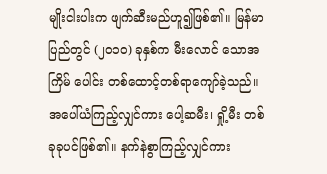မျိုးငါးပါးက ဖျက်ဆီးမည်ဟူ၍ဖြစ်၏။ မြန်မာ ပြည်တွင် (၂၀၁၀) ခုနှစ်က မီးလောင် သောအကြိမ် ပေါင်း တစ်ထောင့်တစ်ရာကျော်ခဲ့သည်။ အပေါ်ယံကြည့်လျှင်ကား ပေါ့ဆမီး၊ ရှို့မီး တစ်ခုခုပင်ဖြစ်၏။ နက်နဲစွာကြည့်လျှင်ကား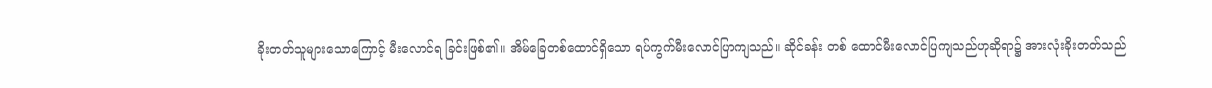ခိုးတတ်သူများသောကြောင့် မီးလောင်ရ ခြင်းဖြစ်၏။ အိမ်ခြေတစ်ထောင်ရှိသော ရပ်ကွက်မီးလောင်ပြာကျသည်။ ဆိုင်ခန်း တစ် ထောင်မီးလောင်ပြကျသည်ဟုဆိုရာ၌ အားလုံးခိုးတတ်သည်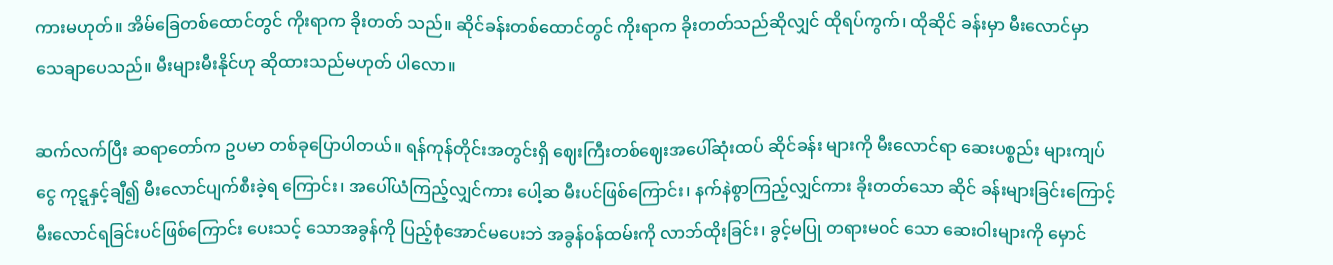ကားမဟုတ်။ အိမ်ခြေတစ်ထောင်တွင် ကိုးရာက ခိုးတတ် သည်။ ဆိုင်ခန်းတစ်ထောင်တွင် ကိုးရာက ခိုးတတ်သည်ဆိုလျှင် ထိုရပ်ကွက်၊ ထိုဆိုင် ခန်းမှာ မီးလောင်မှာ သေချာပေသည်။ မီးများမီးနိုင်ဟု ဆိုထားသည်မဟုတ် ပါလော။

ဆက်လက်ပြီး ဆရာတော်က ဥပမာ တစ်ခုပြောပါတယ်။ ရန်ကုန်တိုင်းအတွင်းရှိ ဈေးကြီးတစ်ဈေးအပေါ်ဆုံးထပ် ဆိုင်ခန်း များကို မီးလောင်ရာ ဆေးပစ္စည်း များကျပ် ငွေ ကုဋ္ဋနှင့်ချီ၍ မီးလောင်ပျက်စီးခဲ့ရ ကြောင်း၊ အပေါ်ယံကြည့်လျှင်ကား ပေါ့ဆ မီးပင်ဖြစ်ကြောင်း၊ နက်နဲစွာကြည့်လျှင်ကား ခိုးတတ်သော ဆိုင် ခန်းများခြင်းကြောင့် မီးလောင်ရခြင်းပင်ဖြစ်ကြောင်း ပေးသင့် သောအခွန်ကို ပြည့်စုံအောင်မပေးဘဲ အခွန်၀န်ထမ်းကို လာဘ်ထိုးခြင်း၊ ခွင့်မပြု တရားမ၀င် သော ဆေးဝါးများကို မှောင်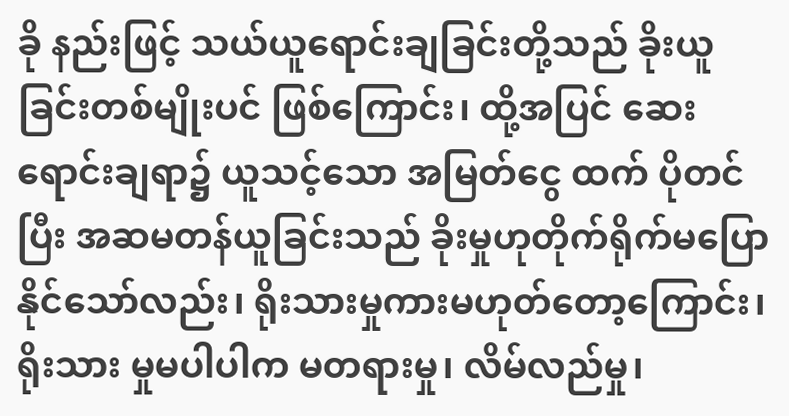ခို နည်းဖြင့် သယ်ယူရောင်းချခြင်းတို့သည် ခိုးယူခြင်းတစ်မျိုးပင် ဖြစ်ကြောင်း၊ ထို့အပြင် ဆေးရောင်းချရာ၌ ယူသင့်သော အမြတ်ငွေ ထက် ပိုတင်ပြီး အဆမတန်ယူခြင်းသည် ခိုးမှုဟုတိုက်ရိုက်မပြောနိုင်သော်လည်း၊ ရိုးသားမှုကားမဟုတ်တော့ကြောင်း၊ ရိုးသား မှုမပါပါက မတရားမှု၊ လိမ်လည်မှု၊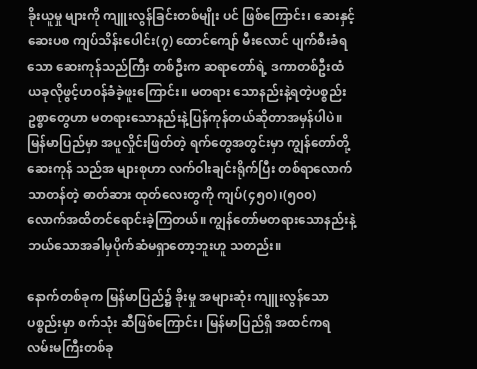ခိုးယူမှု များကို ကျူးလွန်ခြင်းတစ်မျိုး ပင် ဖြစ်ကြောင်း၊ ဆေးနှင့်ဆေးပစ ကျပ်သိန်းပေါင်း(၇) ထောင်ကျော် မီးလောင် ပျက်စီးခံရသော ဆေးကုန်သည်ကြီး တစ်ဦးက ဆရာတော်ရဲ့ ဒကာတစ်ဦးထံ ယခုလိုဖွင့်ဟ၀န်ခံခဲ့ဖူးကြောင်း။ မတရား သောနည်းနဲ့ရတဲ့ပစ္စည်း ဥစ္စာတွေဟာ မတရားသောနည်းနဲ့ပြန်ကုန်တယ်ဆိုတာအမှန်ပါပဲ။ မြန်မာပြည်မှာ အပူလှိုင်းဖြတ်တဲ့ ရက်တွေအတွင်းမှာ ကျွန်တော်တို့ ဆေးကုန် သည်အ များစုဟာ လက်ဝါးချင်းရိုက်ပြီး တစ်ရာလောက်သာတန်တဲ့ ဓာတ်ဆား ထုတ်လေးတွကို ကျပ်(၄၅၀)၊(၅၀၀) လောက်အထိတင်ရောင်းခဲ့ကြတယ်။ ကျွန်တော်မတရားသောနည်းနဲ့ ဘယ်သောအခါမှပိုက်ဆံမရှာတော့ဘူးဟူ သတည်း။

နောက်တစ်ခုက မြန်မာပြည်၌ ခိုးမှု အများဆုံး ကျူးလွန်သောပစ္စည်းမှာ စက်သုံး ဆီဖြစ်ကြောင်း၊ မြန်မာပြည်ရှိ အထင်ကရလမ်းမကြီးတစ်ခု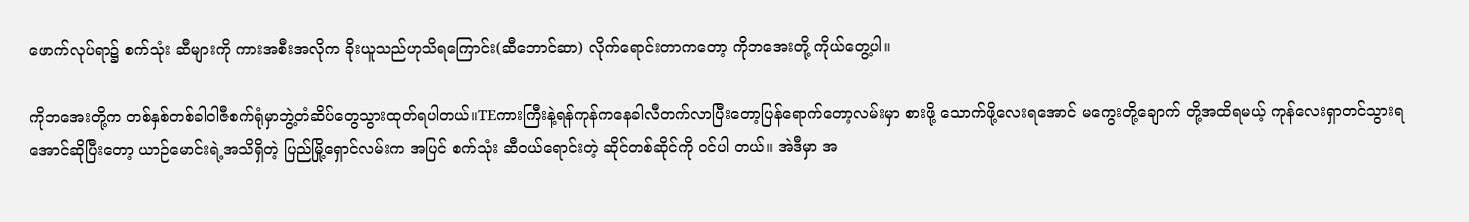ဖောက်လုပ်ရာ၌ စက်သုံး ဆီများကို ကားအစီးအလိုက ခိုးယူသည်ဟုသိရကြောင်း(ဆီဘောင်ဆာ) လိုက်ရောင်းတာကတော့ ကိုဘအေးတို့ ကိုယ်တွေ့ပါ။

ကိုဘအေးတို့က တစ်နှစ်တစ်ခါဝါဇီစက်ရုံမှာဘွဲ့တံဆိပ်တွေသွားထုတ်ရပါတယ်။TEကားကြီးနဲ့ရန်ကုန်ကနေခါလီတက်လာပြီးတော့ပြန်ရောက်တော့လမ်းမှာ စားဖို့ သောက်ဖို့လေးရအောင် မကွေးတို့ချောက် တို့အထိရမယ့် ကုန်လေးရှာတင်သွားရအောင်ဆိုပြီးတော့ ယာဉ်မောင်းရဲ့အသိရှိတဲ့ ပြည်မြို့ရှောင်လမ်းက အပြင် စက်သုံး ဆီ၀ယ်ရောင်းတဲ့ ဆိုင်တစ်ဆိုင်ကို ၀င်ပါ တယ်။ အဲဒီမှာ အ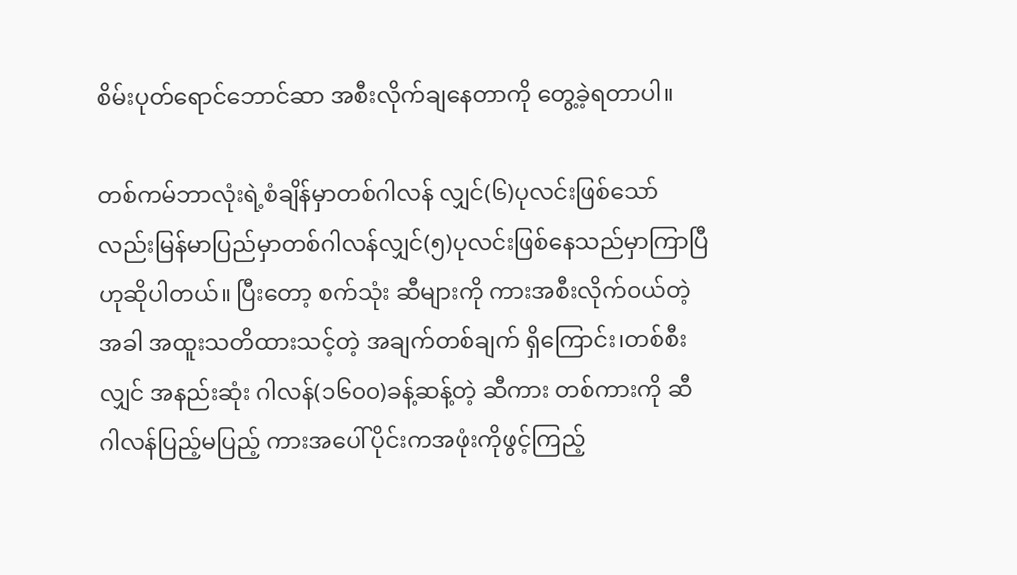စိမ်းပုတ်ရောင်ဘောင်ဆာ အစီးလိုက်ချနေတာကို တွေ့ခဲ့ရတာပါ။

တစ်ကမ်ဘာလုံးရဲ့စံချိန်မှာတစ်ဂါလန် လျှင်(၆)ပုလင်းဖြစ်သော်လည်းမြန်မာပြည်မှာတစ်ဂါလန်လျှင်(၅)ပုလင်းဖြစ်နေသည်မှာကြာပြီဟုဆိုပါတယ်။ ပြီးတော့ စက်သုံး ဆီများကို ကားအစီးလိုက်၀ယ်တဲ့အခါ အထူးသတိထားသင့်တဲ့ အချက်တစ်ချက် ရှိကြောင်း၊တစ်စီးလျှင် အနည်းဆုံး ဂါလန်(၁၆၀၀)ခန့်ဆန့်တဲ့ ဆီကား တစ်ကားကို ဆီဂါလန်ပြည့်မပြည့် ကားအပေါ်ပိုင်းကအဖုံးကိုဖွင့်ကြည့်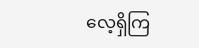လေ့ရှိကြ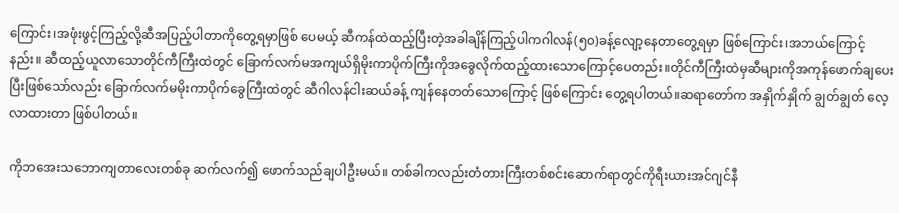ကြောင်း၊အဖုံးဖွင့်ကြည့်လို့ဆီအပြည့်ပါတာကိုတွေ့ရမှာဖြစ် ပေမယ့် ဆီကန်ထဲထည့်ပြီးတဲ့အခါချိန်ကြည့်ပါကဂါလန်(၅၀)ခန့်လျော့နေတာတွေ့ရမှာ ဖြစ်ကြောင်း၊အဘယ်ကြောင့်နည်း။ ဆီထည့်ယူလာသောတိုင်ကီကြီးထဲတွင် ခြောက်လက်မအကျယ်ရှိမိုးကာပိုက်ကြီးကိုအခွေလိုက်ထည့်ထားသောကြောင့်ပေတည်း။တိုင်ကီကြီးထဲမှဆီများကိုအကုန်ဖောက်ချပေး ပြီးဖြစ်သော်လည်း ခြောက်လက်မမိုးကာပိုက်ခွေကြီးထဲတွင် ဆီဂါလန်ငါးဆယ်ခန့် ကျန်နေတတ်သောကြောင့် ဖြစ်ကြောင်း တွေ့ရပါတယ်။ဆရာတော်က အနှိုက်နှိုက် ချွတ်ချွတ် လေ့လာထားတာ ဖြစ်ပါတယ်။

ကိုဘအေးသဘောကျတာလေးတစ်ခု ဆက်လက်၍ ဖောက်သည်ချပါဦးမယ်။ တစ်ခါကလည်းတံတားကြီးတစ်စင်းဆောက်ရာတွင်ကိုရီးယားအင်ဂျင်နီ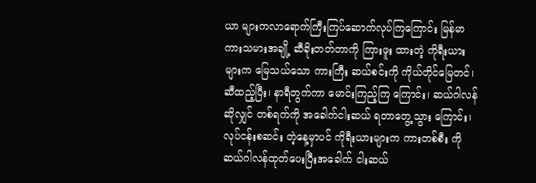ယာ များကလာရောက်ကြီးကြပ်ဆောက်လုပ်ကြကြောင်း မြန်မာ ကားသမားအချို့ ဆီခိုးတတ်တာကို ကြားဖူး ထားတဲ့ ကိုရီးယားများက မြေသယ်သော ကားကြီး ဆယ်စင်းကို ကိုယ်တိုင်မြေတင်၊ ဆီထည့်ပြီး၊ နာရီတွက်ကာ မောင်းကြည့်ကြ ကြောင်း၊ ဆယ်ဂါလန်ဆိုလျှင် တစ်ရက်ကို အခေါက်ငါးဆယ် ရတာတွေ့သွား ကြောင်း၊ လုပ်ငန်းစဆင်း တဲ့နေ့မှာပင် ကိုရီးယားများက ကားတစ်စီး ကို ဆယ်ဂါလန်ထုတ်ပေးပြီးအခေါက် ငါးဆယ်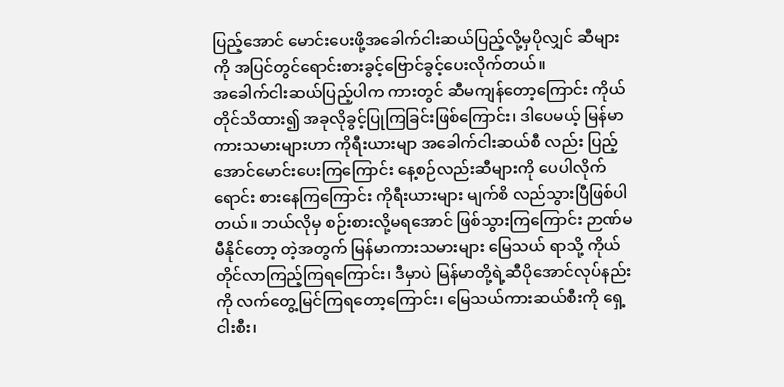ပြည့်အောင် မောင်းပေးဖို့အခေါက်ငါးဆယ်ပြည့်လို့မှပိုလျှင် ဆီများကို အပြင်တွင်ရောင်းစားခွင့်ဗြောင်ခွင့်ပေးလိုက်တယ်။
အခေါက်ငါးဆယ်ပြည့်ပါက ကားတွင် ဆီမကျန်တော့ကြောင်း ကိုယ်တိုင်သိထား၍ အခုလိုခွင့်ပြုကြခြင်းဖြစ်ကြောင်း၊ ဒါပေမယ့် မြန်မာကားသမားများဟာ ကိုရီးယားမျာ အခေါက်ငါးဆယ်စီ လည်း ပြည့်အောင်မောင်းပေးကြကြောင်း နေ့စဉ်လည်းဆီများကို ပေပါလိုက်ရောင်း စားနေကြကြောင်း ကိုရီးယားများ မျက်စိ လည်သွားပြီဖြစ်ပါတယ်။ ဘယ်လိုမှ စဉ်းစားလို့မရအောင် ဖြစ်သွားကြကြောင်း ဉာဏ်မမီနိုင်တော့ တဲ့အတွက် မြန်မာကားသမားများ မြေသယ် ရာသို့ ကိုယ်တိုင်လာကြည့်ကြရကြောင်း၊ ဒီမှာပဲ မြန်မာတို့ရဲ့ဆီပိုအောင်လုပ်နည်းကို လက်တွေ့မြင်ကြရတော့ကြောင်း၊ မြေသယ်ကားဆယ်စီးကို ရှေ့ငါးစီး၊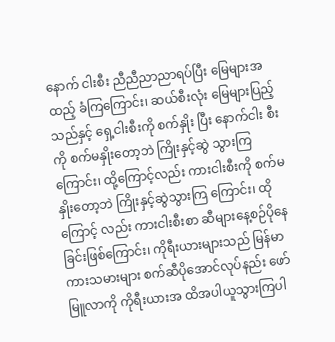နောက် ငါးစီး ညီညီညာညာရပ်ပြီး မြေများအထည့် ခံကြကြောင်း၊ ဆယ်စီးလုံး မြေများပြည့် သည်နှင့် ရှေ့ငါးစီးကို စက်နှိုး ပြီး နောက်ငါး စီးကို စက်မနှိုးတော့ဘဲ ကြိုးနှင့်ဆွဲ သွားကြ ကြောင်း၊ ထို့ကြောင့်လည်း ကားငါးစီးကို စက်မနှိုးတော့ဘဲ ကြိုးနှင့်ဆွဲသွားကြ ကြောင်း၊ ထိုကြောင့် လည်း ကားငါးစီးစာ ဆီများနေ့စဉ်ပိုနေခြင်းဖြစ်ကြောင်း၊ ကိုရီးယားများသည် မြန်မာကားသမားများ စက်ဆီပိုအောင်လုပ်နည်း ဖော်မြူလာကို ကိုရီးယားအ ထိအပါယူသွားကြပါ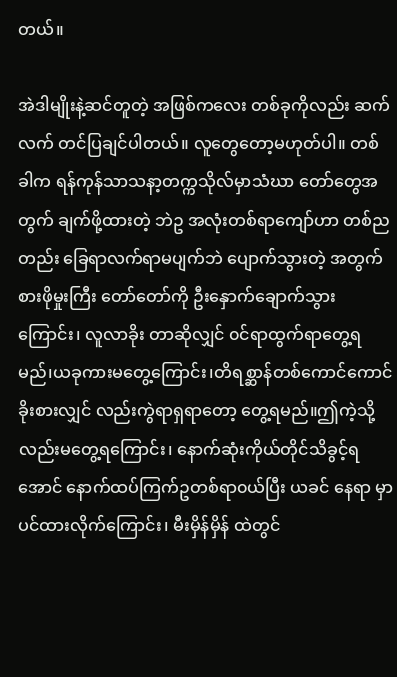တယ်။

အဲဒါမျိုးနဲ့ဆင်တူတဲ့ အဖြစ်ကလေး တစ်ခုကိုလည်း ဆက်လက် တင်ပြချင်ပါတယ်။ လူတွေတော့မဟုတ်ပါ။ တစ်ခါက ရန်ကုန်သာသနာ့တက္ကသိုလ်မှာသံဃာ တော်တွေအတွက် ချက်ဖို့ထားတဲ့ ဘဲဥ အလုံးတစ်ရာကျော်ဟာ တစ်ညတည်း ခြေရာလက်ရာမပျက်ဘဲ ပျောက်သွားတဲ့ အတွက် စားဖိုမှုးကြီး တော်တော်ကို ဦးနှောက်ချောက်သွားကြောင်း၊ လူလာခိုး တာဆိုလျှင် ၀င်ရာထွက်ရာတွေ့ရမည်၊ယခုကားမတွေ့ကြောင်း၊တိရစ္ဆာန်တစ်ကောင်ကောင်ခိုးစားလျှင် လည်းကွဲရာရှရာတော့ တွေ့ရမည်။ဤကဲ့သို့လည်းမတွေ့ရကြောင်း၊ နောက်ဆုံးကိုယ်တိုင်သိခွင့်ရအောင် နောက်ထပ်ကြက်ဥတစ်ရာ၀ယ်ပြီး ယခင် နေရာ မှာပင်ထားလိုက်ကြောင်း၊ မီးမှိန်မှိန် ထဲတွင်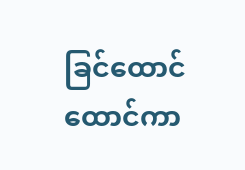ခြင်ထောင်ထောင်ကာ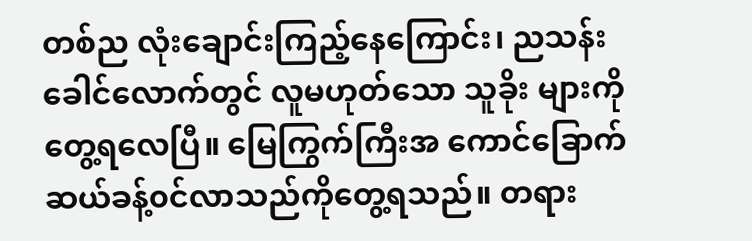တစ်ည လုံးချောင်းကြည့်နေကြောင်း၊ ညသန်း ခေါင်လောက်တွင် လူမဟုတ်သော သူခိုး များကို တွေ့ရလေပြီ။ မြေကြွက်ကြီးအ ကောင်ခြောက်ဆယ်ခန့်၀င်လာသည်ကိုတွေ့ရသည်။ တရား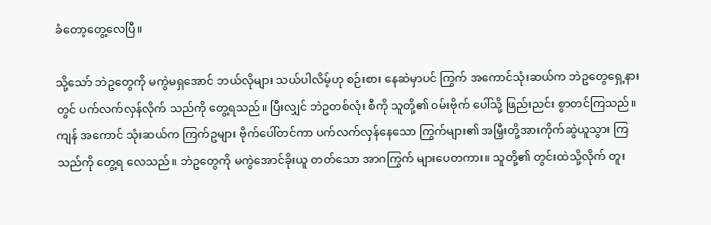ခံတော့တွေ့လေပြီ။

သို့သော် ဘဲဥတွေကို မကွဲမရှအောင် ဘယ်လိုများ သယ်ပါလိမ့်ဟု စဉ်းစား နေဆဲမှာပင် ကြွက် အကောင်သုံးဆယ်က ဘဲဥတွေရှေ့နားတွင် ပက်လက်လှန်လိုက် သည်ကို တွေ့ရသည်။ ပြီးလျှင် ဘဲဥတစ်လုံး စီကို သူတို့၏ ၀မ်းဗိုက် ပေါ်သို့ ဖြည်းညင်း စွာတင်ကြသည်။ ကျန် အကောင် သုံးဆယ်က ကြက်ဥများ ဗိုက်ပေါ်တင်ကာ ပက်လက်လှန်နေသော ကြွက်များ၏ အမြှီးတို့အားကိုက်ဆွဲယူသွား ကြသည်ကို တွေ့ရ လေသည်။ ဘဲဥတွေကို မကွဲအောင်ခိုးယူ တတ်သော အာဂကြွက် များပေတကား။ သူတို့၏ တွင်းထဲသို့လိုက် တူး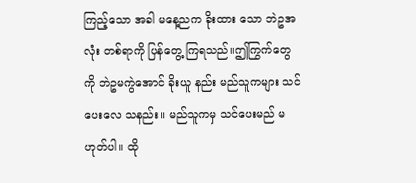ကြည့်သော အခါ မနေ့ညက ခိုးထား သော ဘဲဥအလုံး တစ်ရာကို ပြန်တွေ့ ကြရသည်။ဤကြွက်တွေကို ဘဲဥမကွဲအောင် ခိုးယူ နည်း မည်သူကများ သင်ပေးလေ သနည်း။ မည်သူကမှ သင်ပေးမည် မဟုတ်ပါ။ ထို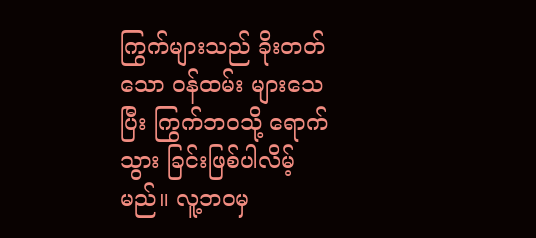ကြွက်များသည် ခိုးတတ်သော ၀န်ထမ်း များသေပြီး ကြွက်ဘ၀သို့ ရောက်သွား ခြင်းဖြစ်ပါလိမ့်မည်။ လူ့ဘ၀မှ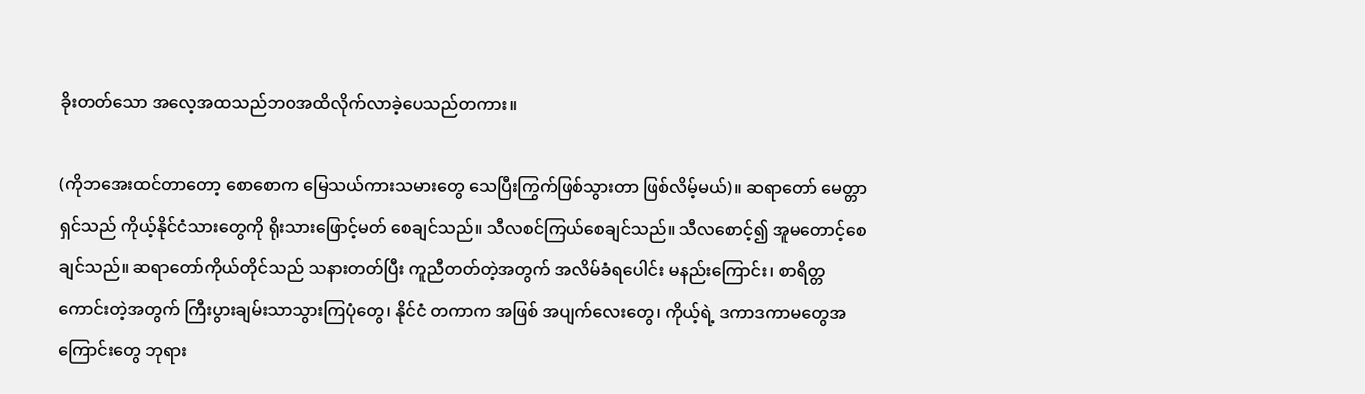ခိုးတတ်သော အလေ့အထသည်ဘ၀အထိလိုက်လာခဲ့ပေသည်တကား။

(ကိုဘအေးထင်တာတော့ စောစောက မြေသယ်ကားသမားတွေ သေပြီးကြွက်ဖြစ်သွားတာ ဖြစ်လိမ့်မယ်)။ ဆရာတော် မေတ္တာရှင်သည် ကိုယ့်နိုင်ငံသားတွေကို ရိုးသားဖြောင့်မတ် စေချင်သည်။ သီလစင်ကြယ်စေချင်သည်။ သီလစောင့်၍ အူမတောင့်စေချင်သည်။ ဆရာတော်ကိုယ်တိုင်သည် သနားတတ်ပြီး ကူညီတတ်တဲ့အတွက် အလိမ်ခံရပေါင်း မနည်းကြောင်း၊ စာရိတ္တကောင်းတဲ့အတွက် ကြီးပွားချမ်းသာသွားကြပုံတွေ၊ နိုင်ငံ တကာက အဖြစ် အပျက်လေးတွေ၊ ကိုယ့်ရဲ့ ဒကာဒကာမတွေအကြောင်းတွေ ဘုရား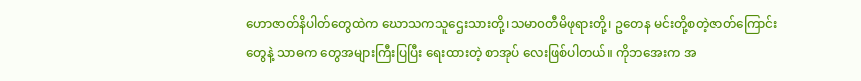ဟောဇာတ်နိပါတ်တွေထဲက ဃောသကသူဌေးသားတို့၊သမာ၀တီမိဖုရားတို့၊ ဥတေန မင်းတို့စတဲ့ဇာတ်ကြောင်းတွေနဲ့ သာဓက တွေအများကြီးပြပြီး ရေးထားတဲ့ စာအုပ် လေးဖြစ်ပါတယ်။ ကိုဘအေးက အ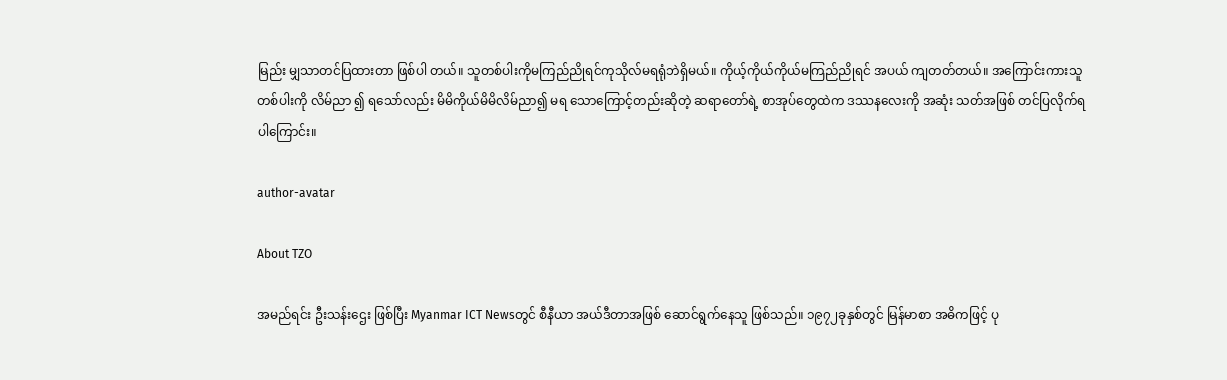မြည်း မျှသာတင်ပြထားတာ ဖြစ်ပါ တယ်။ သူတစ်ပါးကိုမကြည်ညိုရင်ကုသိုလ်မရရုံဘဲရှိမယ်။ ကိုယ့်ကိုယ်ကိုယ်မကြည်ညိုရင် အပယ် ကျတတ်တယ်။ အကြောင်းကားသူတစ်ပါးကို လိမ်ညာ ၍ ရသော်လည်း မိမိကိုယ်မိမိလိမ်ညာ၍ မရ သောကြောင့်တည်းဆိုတဲ့ ဆရာတော်ရဲ့ စာအုပ်တွေထဲက ဒဿနလေးကို အဆုံး သတ်အဖြစ် တင်ပြလိုက်ရ ပါကြောင်း။

author-avatar

About TZO

အမည်ရင်း ဦးသန်းဌေး ဖြစ်ပြီး Myanmar ICT Newsတွင် စီနီယာ အယ်ဒီတာအဖြစ် ဆောင်ရွက်နေသူ ဖြစ်သည်။ ၁၉၇၂ခုနှစ်တွင် မြန်မာစာ အဓိကဖြင့် ပု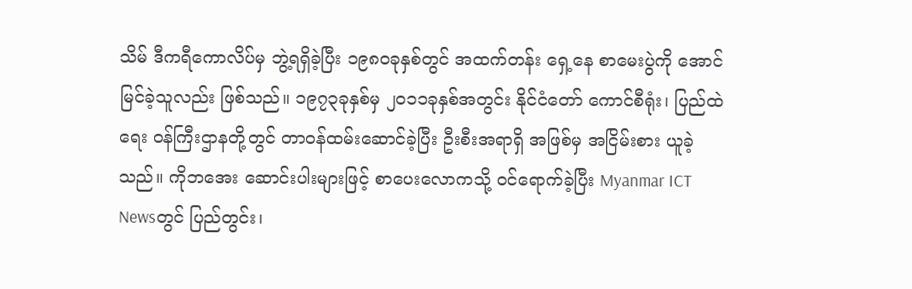သိမ် ဒီကရီကောလိပ်မှ ဘွဲ့ရရှိခဲ့ပြီး ၁၉၈၀ခုနှစ်တွင် အထက်တန်း ရှေ့နေ စာမေးပွဲကို အောင်မြင်ခဲ့သူလည်း ဖြစ်သည်။ ၁၉၇၃ခုနှစ်မှ ၂၀၁၁ခုနှစ်အတွင်း နိုင်ငံတော် ကောင်စီရုံး၊ ပြည်ထဲရေး ၀န်ကြီးဌာနတို့တွင် တာ၀န်ထမ်းဆောင်ခဲ့ပြီး ဦးစီးအရာရှိ အဖြစ်မှ အငြိမ်းစား ယူခဲ့သည်။ ကိုဘအေး ဆောင်းပါးများဖြင့် စာပေးလောကသို့ ၀င်ရောက်ခဲ့ပြီး Myanmar ICT Newsတွင် ပြည်တွင်း၊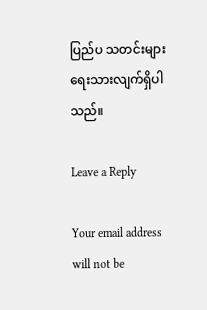ပြည်ပ သတင်းများ ရေးသားလျက်ရှိပါသည်။

Leave a Reply

Your email address will not be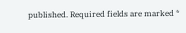published. Required fields are marked *